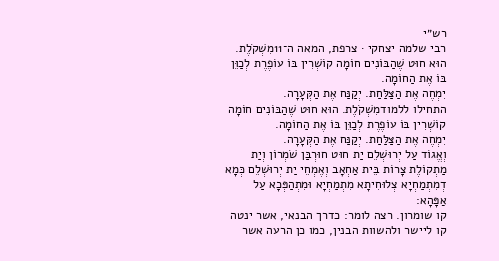רש״י
רבי שלמה יצחקי · צרפת, המאה ה־11מִשְׁקֹלֶת. הוּא חוּט שֶׁהַבּוֹנִים חוֹמָה קוֹשְׁרִין בּוֹ עוֹפֶרֶת לְכַוֵּן בּוֹ אֶת הַחוֹמָה.
יִמְחֶה אֶת הַצַּלַּחַת. יְקַנַּח אֶת הַקְּעָרָה.
התחילו ללמודמִשְׁקֹלֶת. הוּא חוּט שֶׁהַבּוֹנִים חוֹמָה קוֹשְׁרִין בּוֹ עוֹפֶרֶת לְכַוֵּן בּוֹ אֶת הַחוֹמָה.
יִמְחֶה אֶת הַצַּלַּחַת. יְקַנַּח אֶת הַקְּעָרָה.
וְאֱגוֹד עַל יְרוּשְׁלֵם יַת חוּט חוּרְבַּן שֹׁמְרוֹן וְיַת מַתְקוֹלֶת צָרוֹת בֵּית אַחְאָב וְאֶמְחֵי יַת יְרוּשְׁלֵם כְּמָא דְמִתְמַחְיָא צְלוּחִיתָא מִתְמַחְיָא וּמִתְהַפְּכָא עַל אַפָּהָא:
קו שומרון. רצה לומר: כדרך הבנאי, אשר ינטה קו ליישר ולהשוות הבנין, כמו כן הרעה אשר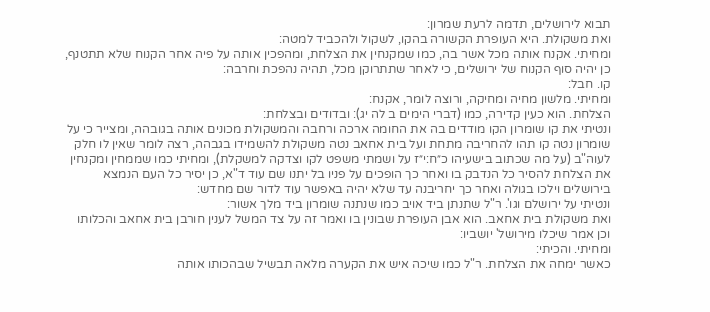תבוא לירושלים, תדמה לרעת שמרון:
ואת משקולת. היא העופרת הקשורה בהקו, לשקול ולהכביד למטה:
ומחיתי. אקנח אותה מכל אשר בה, כמו שמקנחין את הצלחת, ומהפכין אותה על פיה אחר הקנוח שלא תתטנף, כן יהיה סוף הקנוח של ירושלים, כי לאחר שתתרוקן מכל, תהיה נהפכת וחרבה:
קו. חבל:
ומחיתי. מלשון מחיה ומחיקה, ורוצה לומר, אקנח:
הצלחת. הוא כעין קדירה, כמו (דברי הימים ב לה יג): ובדודים ובצלחת:
ונטיתי את קו שומרון הקו מודדים בה את החומה ארכה ורחבה והמשקולת מכונים אותה בגובהה, ומצייר כי על שומרון נטה קו תהו להחריבה מתחת ועל בית אחאב נטה משקולת להשמידו בגבהה, רצה לומר שאין לו חלק לעוה"ב (על מה שכתוב בישעיהו כ״ח:י״ז על ושמתי משפט לקו וצדקה למשקלת), ומחיתי כמו שממחין ומקנחין את הצלחת להסיר כל הנדבק בו ואחר כך הופכים על פניו בל יתנו שם עוד ד"א, כן יסיר כל העם הנמצא בירושלים וילכו בגולה ואחר כך יחריבנה עד שלא יהיה באפשר עוד לדור שם מחדש:
ונטיתי על ירושלם וגו'. ר"ל שתנתן ביד אויב כמו שנתנה שומרון ביד מלך אשור:
ואת משקולת בית אחאב. הוא אבן העופרת שבונין בו ואמר זה על צד המשל לענין חורבן בית אחאב והכלותו וכן אמר שיכלו מירושל' יושביו:
ומחיתי. והכיתי:
כאשר ימחה את הצלחת. ר"ל כמו שיכה איש את הקערה מלאה תבשיל שבהכותו אותה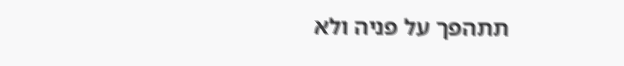תתהפך על פניה ולא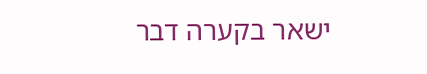ישאר בקערה דבר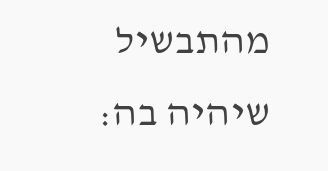מהתבשיל שיהיה בה: